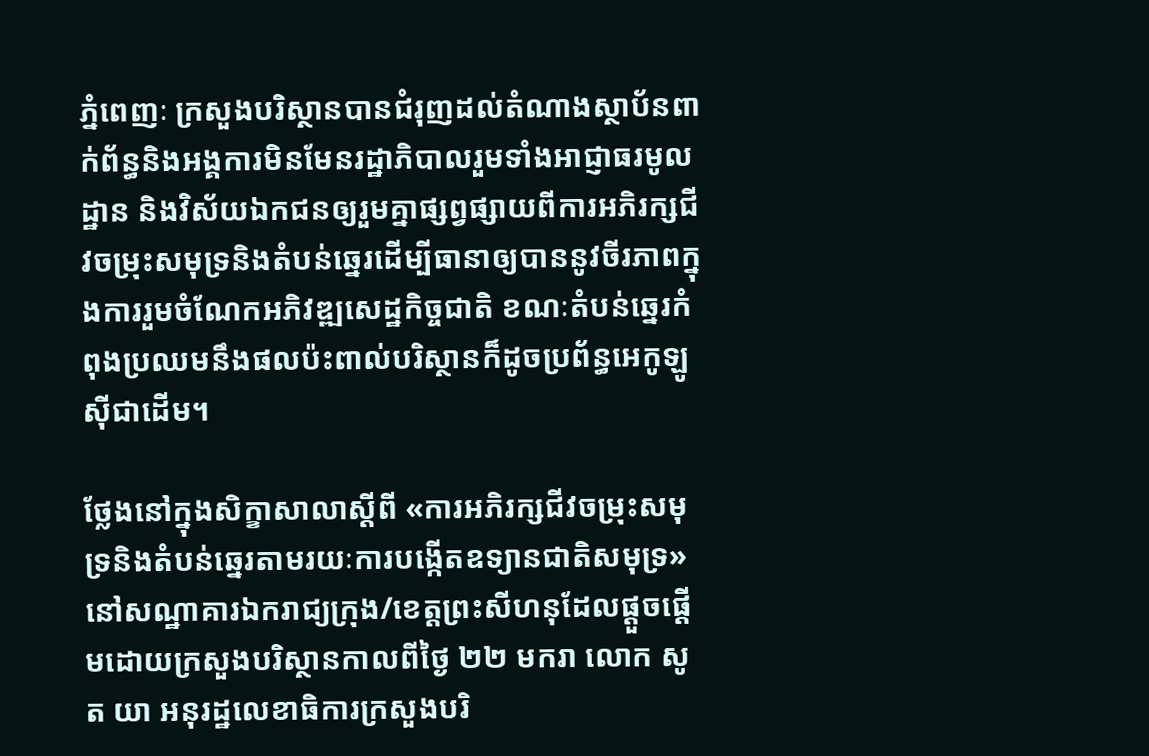ភ្នំពេញៈ ក្រសួងបរិស្ថានបានជំរុញដល់តំណាងស្ថាប័នពាក់ព័ន្ធនិងអង្គការមិនមែនរដ្ឋាភិបាលរួមទាំងអាជ្ញាធរមូលដ្ឋាន និងវិស័យឯកជនឲ្យរួមគ្នាផ្សព្វផ្សាយពីការអភិរក្សជីវចម្រុះសមុទ្រនិងតំបន់ឆ្នេរដើម្បីធានាឲ្យបាននូវចីរភាពក្នុងការរួមចំណែកអភិវឌ្ឍសេដ្ឋកិច្ចជាតិ ខណៈតំបន់ឆ្នេរកំពុងប្រឈមនឹងផលប៉ះពាល់បរិស្ថានក៏ដូចប្រព័ន្ធអេកូឡូស៊ីជាដើម។

ថ្លែងនៅក្នុងសិក្ខាសាលាស្ដីពី «ការអភិរក្សជីវចម្រុះសមុទ្រនិងតំបន់ឆ្នេរតាមរយៈការបង្កើតឧទ្យានជាតិសមុទ្រ» នៅសណ្ឋាគារឯករាជ្យក្រុង/ខេត្ដព្រះសីហនុដែលផ្តួចផ្តើមដោយក្រសួងបរិស្ថានកាលពីថ្ងៃ ២២ មករា លោក សូត យា អនុរដ្ឋលេខាធិការក្រសួងបរិ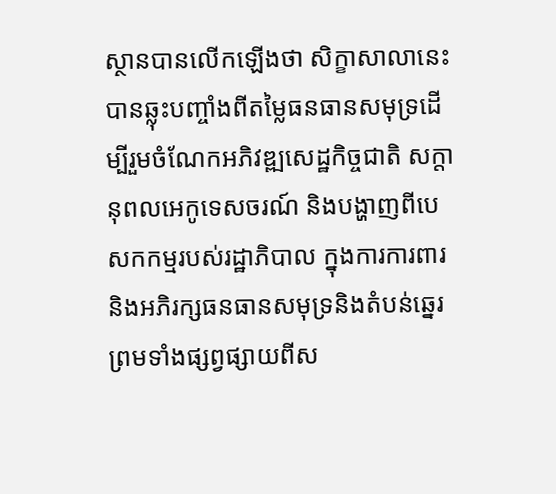ស្ថានបានលើកឡើងថា សិក្ខាសាលានេះបានឆ្លុះបញ្ចាំងពីតម្លៃធនធានសមុទ្រដើម្បីរួមចំណែកអភិវឌ្ឍសេដ្ឋកិច្ចជាតិ សក្តានុពលអេកូទេសចរណ៍ និងបង្ហាញពីបេសកកម្មរបស់រដ្ឋាភិបាល ក្នុងការការពារនិងអភិរក្សធនធានសមុទ្រនិងតំបន់ឆ្នេរព្រមទាំងផ្សព្វផ្សាយពីស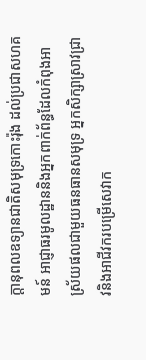ក្តានុពលឧទ្យានជាតិសមុទ្រកោះរ៉ុង ដល់ប្រជាសហគមន៍ អាជ្ញាធរមូលដ្ឋាននិងអ្នកពាក់ព័ន្ធដែលកំពុងអាស្រ័យផលជាមួយធនធានសមុទ្រ អ្នកសិក្សាស្រាវជ្រាវនិងអាជីវករបម្រើសេវាក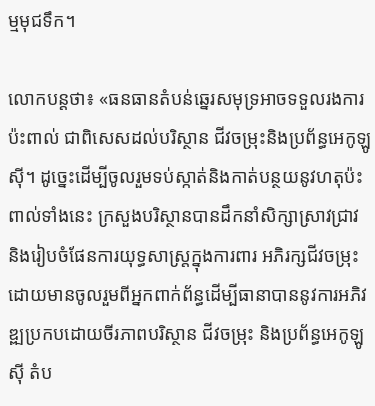ម្មមុជទឹក។

លោកបន្ដថា៖ «ធនធានតំបន់ឆ្នេរសមុទ្រអាចទទួលរងការប៉ះពាល់ ជាពិសេសដល់បរិស្ថាន ជីវចម្រុះនិងប្រព័ន្ធអេកូឡូស៊ី។ ដូច្នេះដើម្បីចូលរួមទប់ស្កាត់និងកាត់បន្ថយនូវហតុប៉ះពាល់ទាំងនេះ ក្រសួងបរិស្ថានបានដឹកនាំសិក្សាស្រាវជ្រាវ និងរៀបចំផែនការយុទ្ធសាស្ត្រក្នុងការពារ អភិរក្សជីវចម្រុះ ដោយមានចូលរួមពីអ្នកពាក់ព័ន្ធដើម្បីធានាបាននូវការអភិវឌ្ឍប្រកបដោយចីរភាពបរិស្ថាន ជីវចម្រុះ និងប្រព័ន្ធអេកូឡូស៊ី តំប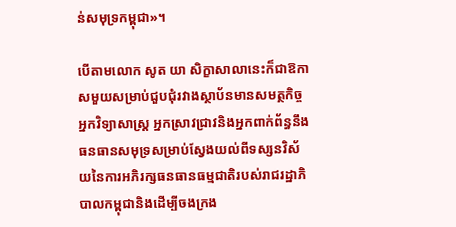ន់សមុទ្រកម្ពុជា»។

បើតាមលោក សូត យា សិក្ខាសាលានេះក៏ជាឱកាសមួយសម្រាប់ជួបជុំរវាងស្ថាប័នមានសមត្ថកិច្ច អ្នកវិទ្យាសាស្ត្រ អ្នកស្រាវជ្រាវនិងអ្នកពាក់ព័ន្ធនឹងធនធានសមុទ្រសម្រាប់ស្វែងយល់ពីទស្សនវិស័យនៃការអភិរក្សធនធានធម្មជាតិរបស់រាជរដ្ឋាភិបាលកម្ពុជានិងដើម្បីចងក្រង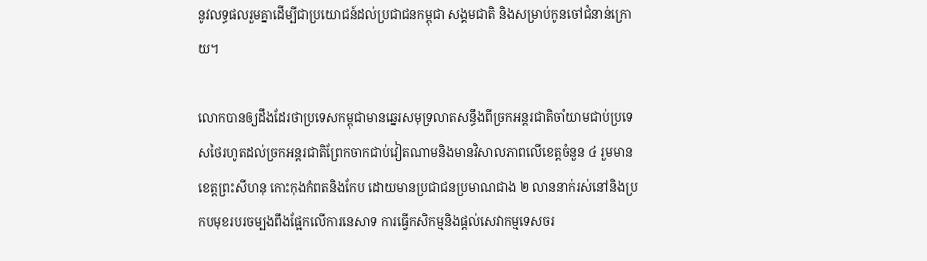នូវលទ្ធផលរួមគ្នាដើម្បីជាប្រយោជន៍ដល់ប្រជាជនកម្ពុជា សង្គមជាតិ និងសម្រាប់កូនចៅជំនាន់ក្រោយ។

លោកបានឲ្យដឹងដែរថាប្រទេសកម្ពុជាមានឆ្នេរសមុទ្រលាតសន្ធឹងពីច្រកអន្តរជាតិចាំយាមជាប់ប្រទេសថៃរហូតដល់ច្រកអន្តរជាតិព្រែកចាកជាប់វៀតណាមនិងមានវិសាលភាពលើខេត្តចំនួន ៤ រួមមាន ខេត្តព្រះសីហនុ កោះកុងកំពតនិងកែប ដោយមានប្រជាជនប្រមាណជាង ២ លាននាក់រស់នៅនិងប្រកបមុខរបរចម្បងពឹងផ្អែកលើការនេសាទ ការធ្វើកសិកម្មនិងផ្តល់សេវាកម្មទេសចរ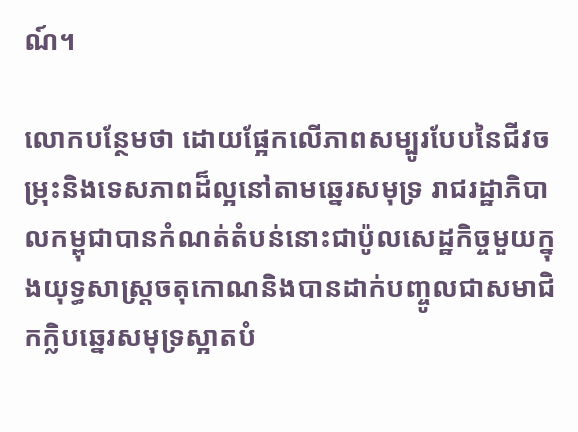ណ៍។

លោកបន្ថែមថា ដោយផ្អែកលើភាពសម្បូរបែបនៃជីវចម្រុះនិងទេសភាពដ៏ល្អនៅតាមឆ្នេរសមុទ្រ រាជរដ្ឋាភិបាលកម្ពុជាបានកំណត់តំបន់នោះជាប៉ូលសេដ្ឋកិច្ចមួយក្នុងយុទ្ធសាស្ត្រចតុកោណនិងបានដាក់បញ្ចូលជាសមាជិកក្លិបឆ្នេរសមុទ្រស្អាតបំ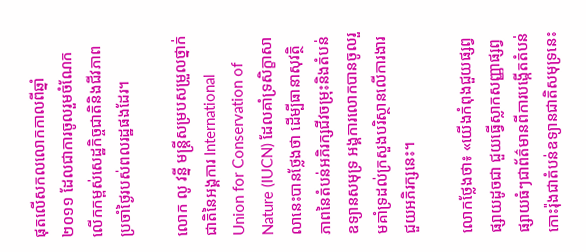ផុតលើសកលលោកកាលពីឆ្នាំ ២០១១ ដែលជាការចូលរួមចំណែកលើកកម្ពស់សេដ្ឋកិច្ចជាតិនិងជីវភាពប្រចាំថ្ងៃរបស់ពលរដ្ឋផងដែរ។

លោក លូ វន្នី មន្ដ្រីសម្របសម្រួលថ្នាក់ជាតិនៃអង្គការ International Union for Conservation of Nature (IUCN) ដែលគាំទ្រសិក្ខាសាលានេះបានថ្លែងថា ដើម្បីធានាសុវត្ថិភាពនៃតំបន់អភិរក្សជីវចម្រុះនិងតំបន់ឧទ្យានសមុទ្រ អង្គការលោកបានចូលរួមគាំទ្រដល់ក្រសួងបរិស្ថានលើការងារជួយអភិរក្សនេះ។

លោកថ្លែងថា៖ «យើងកំពុងជួយផ្សព្វផ្សាយដូចជា ជួយធ្វើស្លាកសញ្ញាផ្សព្វផ្សាយធំៗជាព័ត៌មានពីការបង្កើតតំបន់កោះរ៉ុងជាតំបន់ឧទ្យានជាតិសមុទ្រនេះ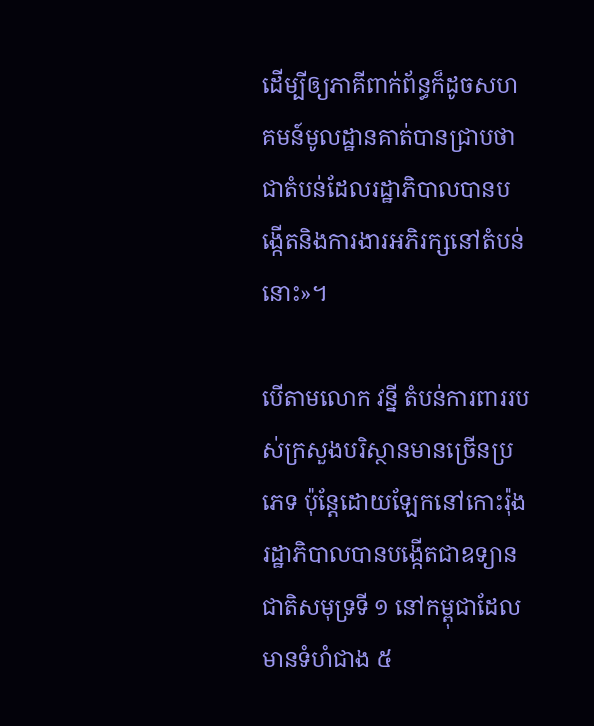ដើម្បីឲ្យភាគីពាក់ព័ន្ធក៏ដូចសហគមន៍មូលដ្ឋានគាត់បានជ្រាបថា ជាតំបន់ដែលរដ្ឋាភិបាលបានបង្កើតនិងការងារអភិរក្សនៅតំបន់នោះ»។

បើតាមលោក វន្នី តំបន់ការពាររបស់ក្រសួងបរិស្ថានមានច្រើនប្រភេទ ប៉ុន្តែដោយឡែកនៅកោះរ៉ុងរដ្ឋាភិបាលបានបង្កើតជាឧទ្យានជាតិសមុទ្រទី ១ នៅកម្ពុជាដែលមានទំហំជាង ៥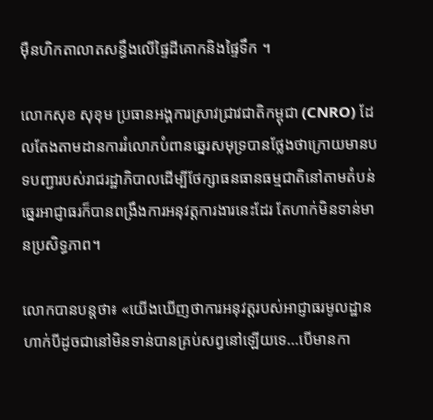ម៉ឺនហិកតាលាតសន្ធឹងលើផ្ទៃដីគោកនិងផ្ទៃទឹក ។

លោកសុខ សុខុម ប្រធានអង្គការស្រាវជ្រាវជាតិកម្ពុជា (CNRO) ដែលតែងតាមដានការរំលោភបំពានឆ្នេរសមុទ្របានថ្លែងថាក្រោយមានបទបញ្ជារបស់រាជរដ្ឋាភិបាលដើម្បីថែក្សាធនធានធម្មជាតិនៅតាមតំបន់ឆ្នេរអាជ្ញាធរក៏បានពង្រឹងការអនុវត្ដការងារនេះដែរ តែហាក់មិនទាន់មានប្រសិទ្ធភាព។

លោកបានបន្ដថា៖ «យើងឃើញថាការអនុវត្ដរបស់អាជ្ញាធរមូលដ្ឋានហាក់បីដូចជានៅមិនទាន់បានគ្រប់សព្វនៅឡើយទេ...បើមានកា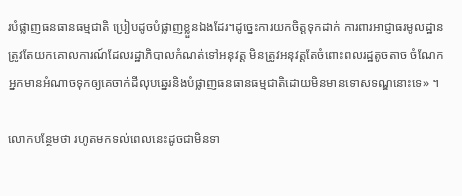របំផ្លាញធនធានធម្មជាតិ ប្រៀបដូចបំផ្លាញខ្លួនឯងដែរ។ដូច្នេះការយកចិត្ដទុកដាក់ ការពារអាជ្ញាធរមូលដ្ឋានត្រូវតែយកគោលការណ៍ដែលរដ្ឋាភិបាលកំណត់ទៅអនុវត្ដ មិនត្រូវអនុវត្ដតែចំពោះពលរដ្ឋតូចតាច ចំណែកអ្នកមានអំណាចទុកឲ្យគេចាក់ដីលុបឆ្នេរនិងបំផ្លាញធនធានធម្មជាតិដោយមិនមានទោសទណ្ឌនោះទេ» ។

លោកបន្ថែមថា រហូតមកទល់ពេលនេះដូចជាមិនទា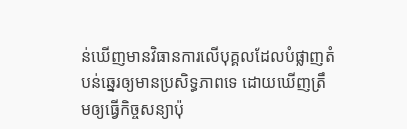ន់ឃើញមានវិធានការលើបុគ្គលដែលបំផ្លាញតំបន់ឆ្នេរឲ្យមានប្រសិទ្ធភាពទេ ដោយឃើញត្រឹមឲ្យធ្វើកិច្ចសន្យាប៉ុ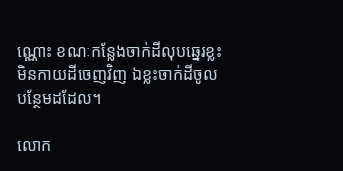ណ្ណោះ ខណៈកន្លែងចាក់ដីលុបឆ្នេរខ្លះមិនកាយដីចេញវិញ ឯខ្លះចាក់ដីចូលបន្ថែមដដែល។

លោក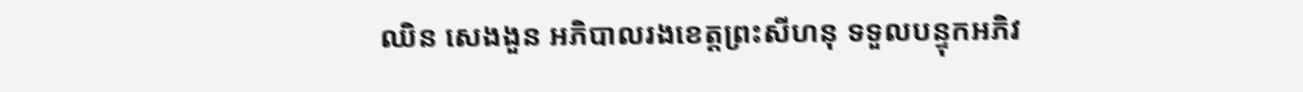ឈិន សេងងួន អភិបាលរងខេត្តព្រះសីហនុ ទទួលបន្ទុកអភិវ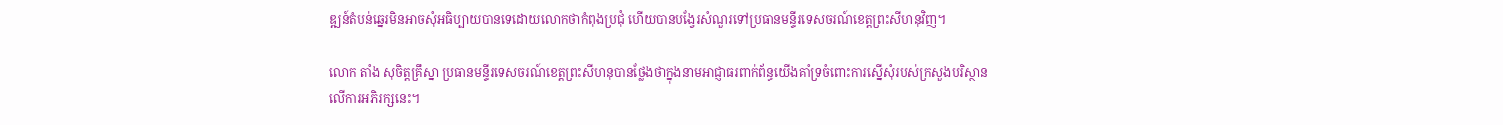ឌ្ឍន៍តំបន់ឆ្នេរមិនអាចសុំអធិប្បាយបានទេដោយលោកថាកំពុងប្រជុំ ហើយបានបង្វែរសំណួរទៅប្រធានមន្ទីរទេសចរណ៍ខេត្ដព្រះសីហនុវិញ។

លោក តាំង សុចិត្តគ្រឹស្នា ប្រធានមន្ទីរទេសចរណ៍ខេត្ដព្រះសីហនុបានថ្លែងថាក្នុងនាមអាជ្ញាធរពាក់ព័ន្ធយើងគាំទ្រចំពោះការស្នើសុំរបស់ក្រសួងបរិស្ថាន លើការអភិរក្សនេះ។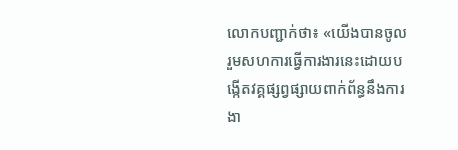លោកបញ្ជាក់ថា៖ «យើងបានចូលរួមសហការធ្វើការងារនេះដោយបង្កើតវគ្គផ្សព្វផ្សាយពាក់ព័ន្ធនឹងការងា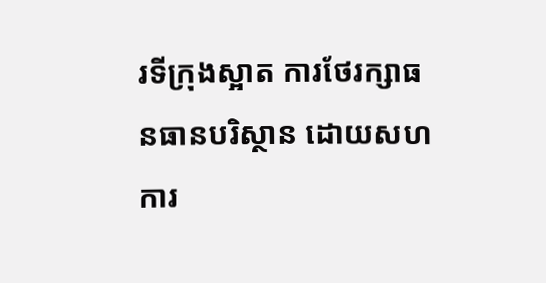រទីក្រុងស្អាត ការថែរក្សាធនធានបរិស្ថាន ដោយសហការ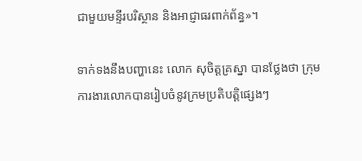ជាមួយមន្ទីរបរិស្ថាន និងអាជ្ញាធរពាក់ព័ន្ធ»។

ទាក់ទងនឹងបញ្ហានេះ លោក សុចិត្ដគ្រស្នា បានថ្លែងថា ក្រុមការងារលោកបានរៀបចំនូវក្រមប្រតិបត្ដិផ្សេងៗ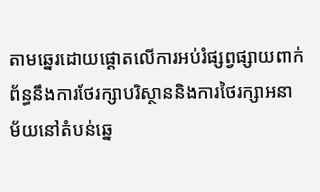តាមឆ្នេរដោយផ្ដោតលើការអប់រំផ្សព្វផ្សាយពាក់ព័ន្ធនឹងការថែរក្សាបរិស្ថាននិងការថៃរក្សាអនាម័យនៅតំបន់ឆ្នេ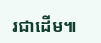រជាដើម៕